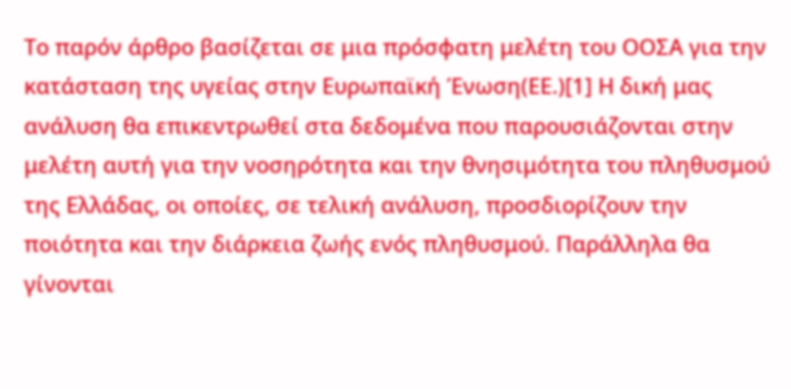Το παρόν άρθρο βασίζεται σε μια πρόσφατη μελέτη του ΟΟΣΑ για την κατάσταση της υγείας στην Ευρωπαϊκή Ένωση(ΕΕ.)[1] Η δική μας ανάλυση θα επικεντρωθεί στα δεδομένα που παρουσιάζονται στην μελέτη αυτή για την νοσηρότητα και την θνησιμότητα του πληθυσμού της Ελλάδας, οι οποίες, σε τελική ανάλυση, προσδιορίζουν την ποιότητα και την διάρκεια ζωής ενός πληθυσμού. Παράλληλα θα γίνονται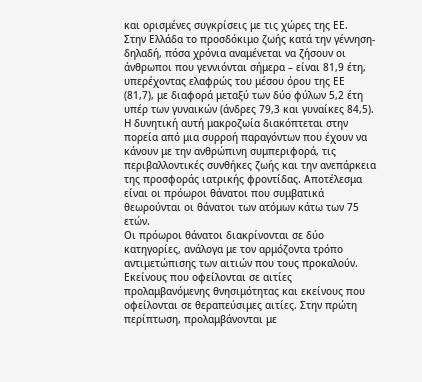και ορισμένες συγκρίσεις με τις χώρες της ΕΕ.
Στην Ελλάδα το προσδόκιμο ζωής κατά την γέννηση- δηλαδή, πόσα χρόνια αναμένεται να ζήσουν οι άνθρωποι που γεννιόνται σήμερα – είναι 81,9 έτη, υπερέχοντας ελαφρώς του μέσου όρου της ΕΕ (81,7), με διαφορά μεταξύ των δύο φύλων 5,2 έτη υπέρ των γυναικών (άνδρες 79,3 και γυναίκες 84,5). Η δυνητική αυτή μακροζωία διακόπτεται στην πορεία από μια συρροή παραγόντων που έχουν να κάνουν με την ανθρώπινη συμπεριφορά, τις περιβαλλοντικές συνθήκες ζωής και την ανεπάρκεια της προσφοράς ιατρικής φροντίδας. Αποτέλεσμα είναι οι πρόωροι θάνατοι που συμβατικά θεωρούνται οι θάνατοι των ατόμων κάτω των 75 ετών.
Οι πρόωροι θάνατοι διακρίνονται σε δύο κατηγορίες, ανάλογα με τον αρμόζοντα τρόπο αντιμετώπισης των αιτιών που τους προκαλούν. Εκείνους που οφείλονται σε αιτίες προλαμβανόμενης θνησιμότητας και εκείνους που οφείλονται σε θεραπεύσιμες αιτίες. Στην πρώτη περίπτωση, προλαμβάνονται με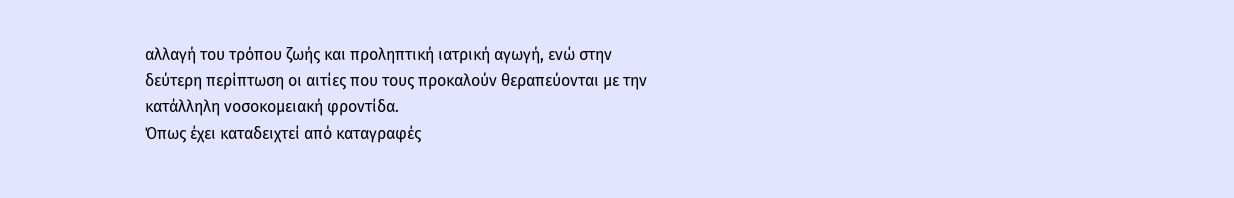αλλαγή του τρόπου ζωής και προληπτική ιατρική αγωγή, ενώ στην δεύτερη περίπτωση οι αιτίες που τους προκαλούν θεραπεύονται με την κατάλληλη νοσοκομειακή φροντίδα.
Όπως έχει καταδειχτεί από καταγραφές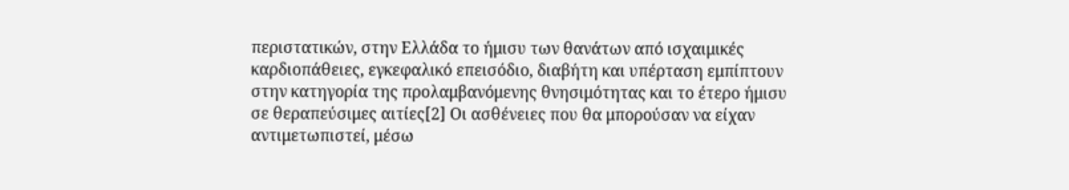περιστατικών, στην Ελλάδα το ήμισυ των θανάτων από ισχαιμικές καρδιοπάθειες, εγκεφαλικό επεισόδιο, διαβήτη και υπέρταση εμπίπτουν στην κατηγορία της προλαμβανόμενης θνησιμότητας και το έτερο ήμισυ σε θεραπεύσιμες αιτίες[2] Οι ασθένειες που θα μπορούσαν να είχαν αντιμετωπιστεί, μέσω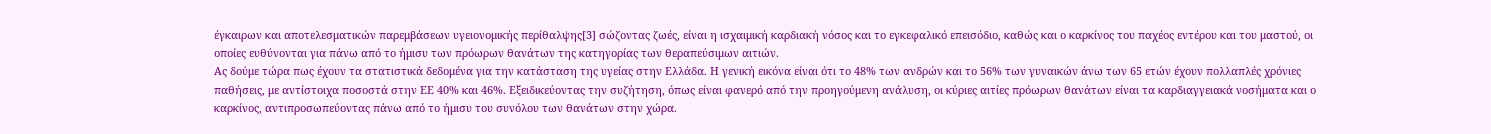έγκαιρων και αποτελεσματικών παρεμβάσεων υγειονομικής περίθαλψης[3] σώζοντας ζωές, είναι η ισχαιμική καρδιακή νόσος και το εγκεφαλικό επεισόδιο, καθώς και ο καρκίνος του παχέος εντέρου και του μαστού, οι οποίες ευθύνονται για πάνω από το ήμισυ των πρόωρων θανάτων της κατηγορίας των θεραπεύσιμων αιτιών.
Ας δούμε τώρα πως έχουν τα στατιστικά δεδομένα για την κατάσταση της υγείας στην Ελλάδα. Η γενική εικόνα είναι ότι το 48% των ανδρών και το 56% των γυναικών άνω των 65 ετών έχουν πολλαπλές χρόνιες παθήσεις, με αντίστοιχα ποσοστά στην ΕΕ 40% και 46%. Εξειδικεύοντας την συζήτηση, όπως είναι φανερό από την προηγούμενη ανάλυση, οι κύριες αιτίες πρόωρων θανάτων είναι τα καρδιαγγειακά νοσήματα και ο καρκίνος, αντιπροσωπεύοντας πάνω από το ήμισυ του συνόλου των θανάτων στην χώρα.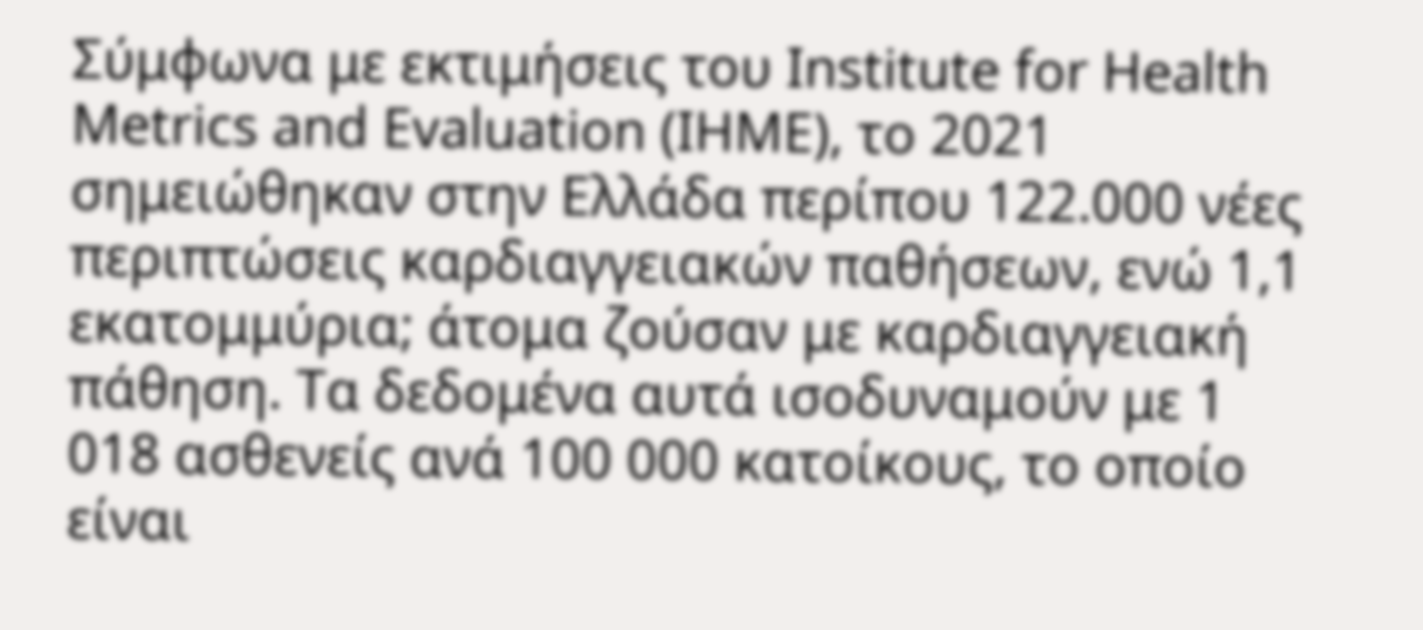Σύμφωνα με εκτιμήσεις του Institute for Health Metrics and Evaluation (IHME), το 2021 σημειώθηκαν στην Ελλάδα περίπου 122.000 νέες περιπτώσεις καρδιαγγειακών παθήσεων, ενώ 1,1 εκατομμύρια; άτομα ζούσαν με καρδιαγγειακή πάθηση. Τα δεδομένα αυτά ισοδυναμούν με 1 018 ασθενείς ανά 100 000 κατοίκους, το οποίο είναι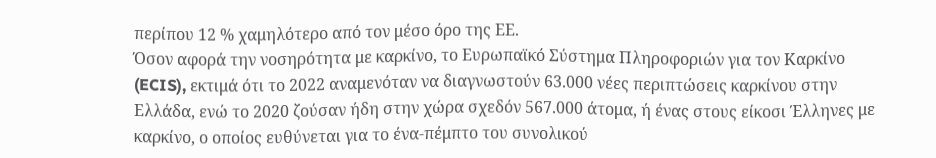περίπου 12 % χαμηλότερο από τον μέσο όρο της ΕΕ.
Όσον αφορά την νοσηρότητα με καρκίνο, το Ευρωπαϊκό Σύστημα Πληροφοριών για τον Καρκίνο (ECIS), εκτιμά ότι το 2022 αναμενόταν να διαγνωστούν 63.000 νέες περιπτώσεις καρκίνου στην Ελλάδα, ενώ το 2020 ζούσαν ήδη στην χώρα σχεδόν 567.000 άτομα, ή ένας στους είκοσι Έλληνες με καρκίνο, ο οποίος ευθύνεται για το ένα-πέμπτο του συνολικού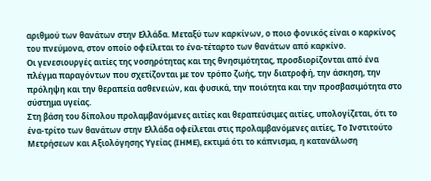αριθμού των θανάτων στην Ελλάδα. Μεταξύ των καρκίνων, ο ποιο φονικός είναι ο καρκίνος του πνεύμονα, στον οποίο οφείλεται το ένα-τέταρτο των θανάτων από καρκίνο.
Οι γενεσιουργές αιτίες της νοσηρότητας και της θνησιμότητας, προσδιορίζονται από ένα πλέγμα παραγόντων που σχετίζονται με τον τρόπο ζωής, την διατροφή, την άσκηση, την πρόληψη και την θεραπεία ασθενειών, και φυσικά, την ποιότητα και την προσβασιμότητα στο σύστημα υγείας.
Στη βάση του δίπολου προλαμβανόμενες αιτίες και θεραπεύσιμες αιτίες, υπολογίζεται, ότι το ένα-τρίτο των θανάτων στην Ελλάδα οφείλεται στις προλαμβανόμενες αιτίες, Το Ινστιτούτο Μετρήσεων και Αξιολόγησης Υγείας (IHME), εκτιμά ότι το κάπνισμα, η κατανάλωση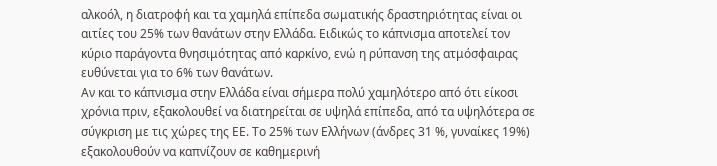αλκοόλ, η διατροφή και τα χαμηλά επίπεδα σωματικής δραστηριότητας είναι οι αιτίες του 25% των θανάτων στην Ελλάδα. Ειδικώς το κάπνισμα αποτελεί τον κύριο παράγοντα θνησιμότητας από καρκίνο, ενώ η ρύπανση της ατμόσφαιρας ευθύνεται για το 6% των θανάτων.
Αν και το κάπνισμα στην Ελλάδα είναι σήμερα πολύ χαμηλότερο από ότι είκοσι χρόνια πριν, εξακολουθεί να διατηρείται σε υψηλά επίπεδα, από τα υψηλότερα σε σύγκριση με τις χώρες της ΕΕ. Το 25% των Ελλήνων (άνδρες 31 %, γυναίκες 19%) εξακολουθούν να καπνίζουν σε καθημερινή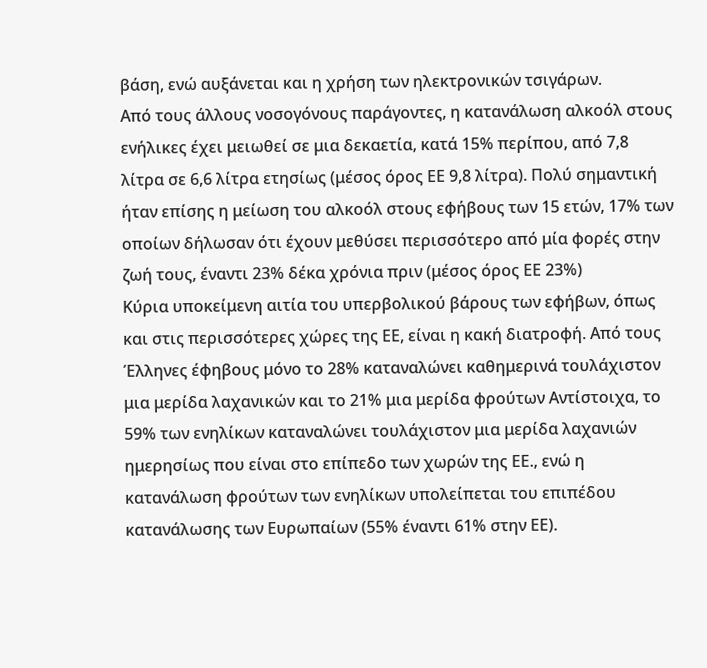βάση, ενώ αυξάνεται και η χρήση των ηλεκτρονικών τσιγάρων.
Από τους άλλους νοσογόνους παράγοντες, η κατανάλωση αλκοόλ στους ενήλικες έχει μειωθεί σε μια δεκαετία, κατά 15% περίπου, από 7,8 λίτρα σε 6,6 λίτρα ετησίως (μέσος όρος ΕΕ 9,8 λίτρα). Πολύ σημαντική ήταν επίσης η μείωση του αλκοόλ στους εφήβους των 15 ετών, 17% των οποίων δήλωσαν ότι έχουν μεθύσει περισσότερο από μία φορές στην ζωή τους, έναντι 23% δέκα χρόνια πριν (μέσος όρος ΕΕ 23%)
Κύρια υποκείμενη αιτία του υπερβολικού βάρους των εφήβων, όπως και στις περισσότερες χώρες της ΕΕ, είναι η κακή διατροφή. Από τους Έλληνες έφηβους μόνο το 28% καταναλώνει καθημερινά τουλάχιστον μια μερίδα λαχανικών και το 21% μια μερίδα φρούτων Αντίστοιχα, το 59% των ενηλίκων καταναλώνει τουλάχιστον μια μερίδα λαχανιών ημερησίως που είναι στο επίπεδο των χωρών της ΕΕ., ενώ η κατανάλωση φρούτων των ενηλίκων υπολείπεται του επιπέδου κατανάλωσης των Ευρωπαίων (55% έναντι 61% στην ΕΕ).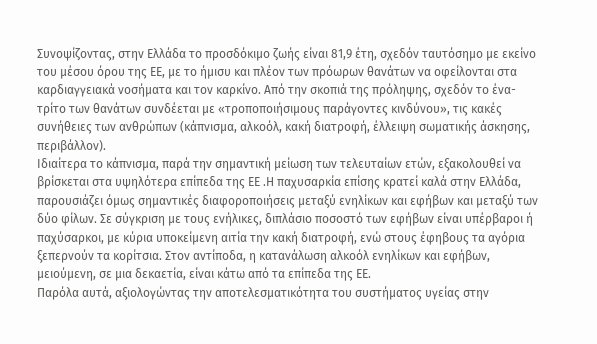Συνοψίζοντας, στην Ελλάδα το προσδόκιμο ζωής είναι 81,9 έτη, σχεδόν ταυτόσημο με εκείνο του μέσου όρου της ΕΕ, με το ήμισυ και πλέον των πρόωρων θανάτων να οφείλονται στα καρδιαγγειακά νοσήματα και τον καρκίνο. Από την σκοπιά της πρόληψης, σχεδόν το ένα-τρίτο των θανάτων συνδέεται με «τροποποιήσιμους παράγοντες κινδύνου», τις κακές συνήθειες των ανθρώπων (κάπνισμα, αλκοόλ, κακή διατροφή, έλλειψη σωματικής άσκησης, περιβάλλον).
Ιδιαίτερα το κάπνισμα, παρά την σημαντική μείωση των τελευταίων ετών, εξακολουθεί να βρίσκεται στα υψηλότερα επίπεδα της ΕΕ .Η παχυσαρκία επίσης κρατεί καλά στην Ελλάδα, παρουσιάζει όμως σημαντικές διαφοροποιήσεις μεταξύ ενηλίκων και εφήβων και μεταξύ των δύο φίλων. Σε σύγκριση με τους ενήλικες, διπλάσιο ποσοστό των εφήβων είναι υπέρβαροι ή παχύσαρκοι, με κύρια υποκείμενη αιτία την κακή διατροφή, ενώ στους έφηβους τα αγόρια ξεπερνούν τα κορίτσια. Στον αντίποδα, η κατανάλωση αλκοόλ ενηλίκων και εφήβων, μειούμενη, σε μια δεκαετία, είναι κάτω από τα επίπεδα της ΕΕ.
Παρόλα αυτά, αξιολογώντας την αποτελεσματικότητα του συστήματος υγείας στην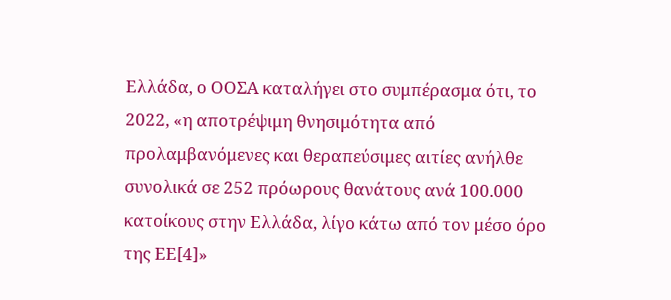Ελλάδα, ο ΟΟΣΑ καταλήγει στο συμπέρασμα ότι, το 2022, «η αποτρέψιμη θνησιμότητα από προλαμβανόμενες και θεραπεύσιμες αιτίες ανήλθε συνολικά σε 252 πρόωρους θανάτους ανά 100.000 κατοίκους στην Ελλάδα, λίγο κάτω από τον μέσο όρο της ΕΕ[4]»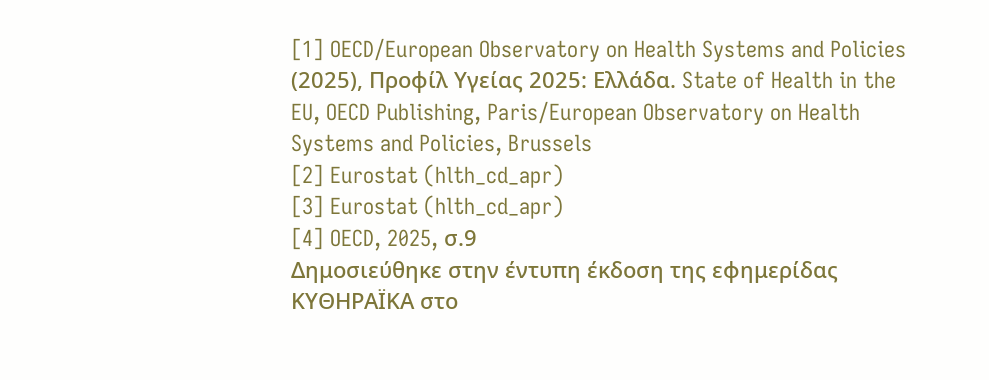[1] OECD/European Observatory on Health Systems and Policies (2025), Προφίλ Υγείας 2025: Ελλάδα. State of Health in the EU, OECD Publishing, Paris/European Observatory on Health Systems and Policies, Brussels
[2] Eurostat (hlth_cd_apr)
[3] Eurostat (hlth_cd_apr)
[4] OECD, 2025, σ.9
Δημοσιεύθηκε στην έντυπη έκδοση της εφημερίδας ΚΥΘΗΡΑΪΚΑ στο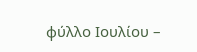φύλλο Ιουλίου –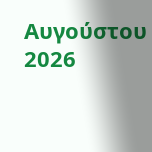Αυγούστου 2026